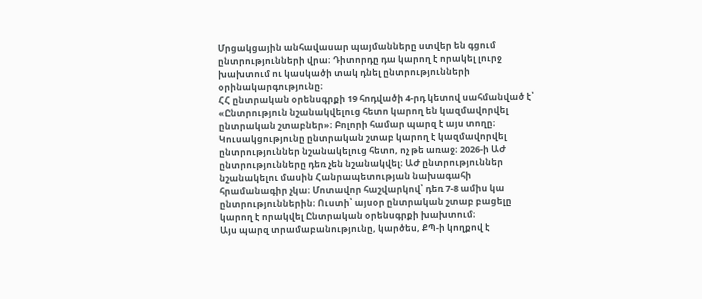Մրցակցային անհավասար պայմանները ստվեր են գցում ընտրությունների վրա։ Դիտորդը դա կարող է որակել լուրջ խախտում ու կասկածի տակ դնել ընտրությունների օրինակարգությունը։
ՀՀ ընտրական օրենսգրքի 19 հոդվածի 4-րդ կետով սահմանված է՝ «Ընտրություն նշանակվելուց հետո կարող են կազմավորվել ընտրական շտաբներ»։ Բոլորի համար պարզ է այս տողը։ Կուսակցությունը ընտրական շտաբ կարող է կազմավորվել ընտրություններ նշանակելուց հետո, ոչ թե առաջ։ 2026-ի ԱԺ ընտրությունները դեռ չեն նշանակվել։ ԱԺ ընտրություններ նշանակելու մասին Հանրապետության նախագահի հրամանագիր չկա։ Մոտավոր հաշվարկով՝ դեռ 7-8 ամիս կա ընտրություններին։ Ուստի՝ այսօր ընտրական շտաբ բացելը կարող է որակվել Ընտրական օրենսգրքի խախտում։
Այս պարզ տրամաբանությունը, կարծես, ՔՊ-ի կողքով է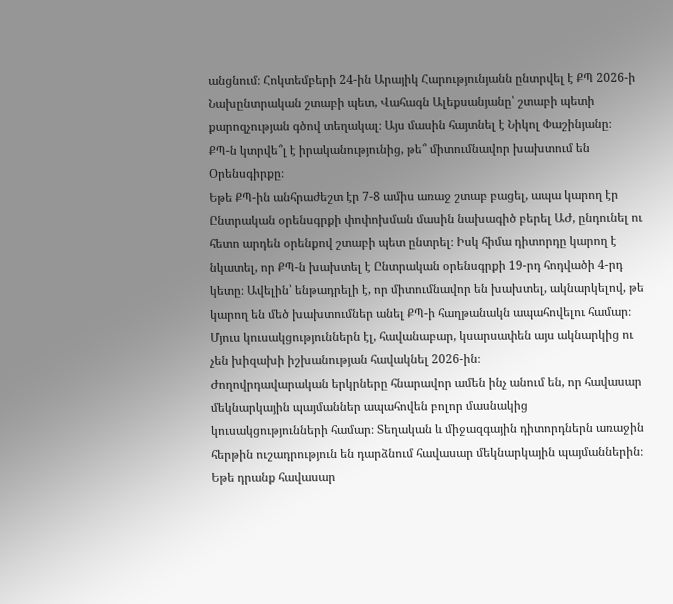անցնում։ Հոկտեմբերի 24-ին Արայիկ Հարությունյանն ընտրվել է ՔՊ 2026-ի Նախընտրական շտաբի պետ, Վահագն Ալեքսանյանը՝ շտաբի պետի քարոզչության գծով տեղակալ։ Այս մասին հայտնել է Նիկոլ Փաշինյանը։
ՔՊ-ն կտրվե՞լ է իրականությունից, թե՞ միտումնավոր խախտում են Օրենսգիրքը։
Եթե ՔՊ-ին անհրաժեշտ էր 7-8 ամիս առաջ շտաբ բացել, ապա կարող էր Ընտրական օրենսգրքի փոփոխման մասին նախագիծ բերել ԱԺ, ընդունել ու հետո արդեն օրենքով շտաբի պետ ընտրել։ Իսկ հիմա դիտորդը կարող է նկատել, որ ՔՊ-ն խախտել է Ընտրական օրենսգրքի 19-րդ հոդվածի 4-րդ կետը։ Ավելին՝ ենթադրելի է, որ միտումնավոր են խախտել, ակնարկելով, թե կարող են մեծ խախտումներ անել ՔՊ-ի հաղթանակն ապահովելու համար։ Մյուս կուսակցություններն էլ, հավանաբար, կսարսափեն այս ակնարկից ու չեն խիզախի իշխանության հավակնել 2026-ին։
Ժողովրդավարական երկրները հնարավոր ամեն ինչ անում են, որ հավասար մեկնարկային պայմաններ ապահովեն բոլոր մասնակից կուսակցությունների համար։ Տեղական և միջազգային դիտորդներն առաջին հերթին ուշադրություն են դարձնում հավասար մեկնարկային պայմաններին։ Եթե դրանք հավասար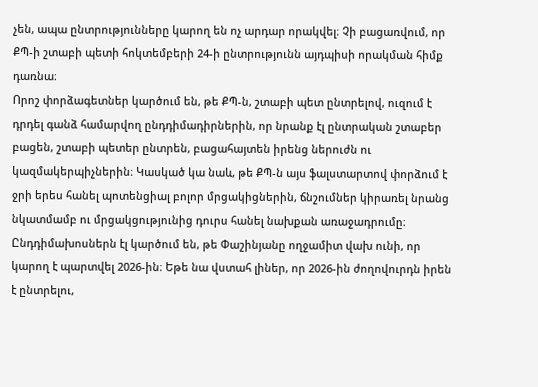չեն, ապա ընտրությունները կարող են ոչ արդար որակվել։ Չի բացառվում, որ ՔՊ-ի շտաբի պետի հոկտեմբերի 24-ի ընտրությունն այդպիսի որակման հիմք դառնա։
Որոշ փորձագետներ կարծում են, թե ՔՊ-ն, շտաբի պետ ընտրելով, ուզում է դրդել գանձ համարվող ընդդիմադիրներին, որ նրանք էլ ընտրական շտաբեր բացեն, շտաբի պետեր ընտրեն, բացահայտեն իրենց ներուժն ու կազմակերպիչներին։ Կասկած կա նաև, թե ՔՊ-ն այս ֆալստարտով փորձում է ջրի երես հանել պոտենցիալ բոլոր մրցակիցներին, ճնշումներ կիրառել նրանց նկատմամբ ու մրցակցությունից դուրս հանել նախքան առաջադրումը։
Ընդդիմախոսներն էլ կարծում են, թե Փաշինյանը ողջամիտ վախ ունի, որ կարող է պարտվել 2026-ին։ Եթե նա վստահ լիներ, որ 2026-ին ժողովուրդն իրեն է ընտրելու,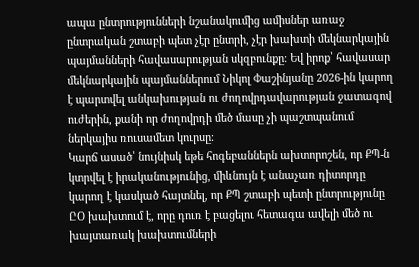ապա ընտրությունների նշանակումից ամիսներ առաջ ընտրական շտաբի պետ չէր ընտրի, չէր խախտի մեկնարկային պայմանների հավասարության սկզբունքը։ Եվ իրոք՝ հավասար մեկնարկային պայմաններում Նիկոլ Փաշինյանը 2026-ին կարող է պարտվել անկախության ու ժողովրդավարության ջատագով ուժերին, քանի որ ժողովրդի մեծ մասը չի պաշտպանում ներկայիս ռուսամետ կուրսը։
Կարճ ասած՝ նույնիսկ եթե հոգեբաններն ախտորոշեն, որ ՔՊ-ն կտրվել է իրականությունից, միևնույն է անաչառ դիտորդը կարող է կասկած հայտնել, որ ՔՊ շտաբի պետի ընտրությունը ԸՕ խախտում է, որը դուռ է բացելու հետագա ավելի մեծ ու խայտառակ խախտումների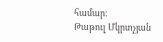համար։
Թաթուլ Մկրտչյան